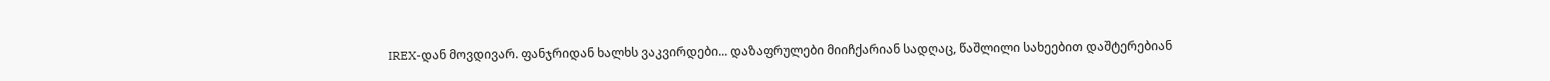IREX-დან მოვდივარ. ფანჯრიდან ხალხს ვაკვირდები... დაზაფრულები მიიჩქარიან სადღაც, წაშლილი სახეებით დაშტერებიან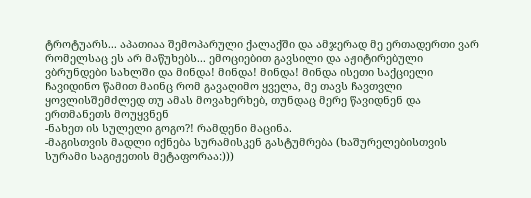ტროტუარს... აპათიაა შემოპარული ქალაქში და ამჯერად მე ერთადერთი ვარ რომელსაც ეს არ მაწუხებს... ემოციებით გავსილი და აჟიტირებული ვბრუნდები სახლში და მინდა! მინდა! მინდა! მინდა ისეთი საქციელი ჩავიდინო წამით მაინც რომ გავაღიმო ყველა, მე თავს ჩავთვლი ყოვლისშემძლედ თუ ამას მოვახერხებ, თუნდაც მერე წავიდნენ და ერთმანეთს მოუყვნენ
-ნახეთ ის სულელი გოგო?! რამდენი მაცინა.
-მაგისთვის მადლი იქნება სურამისკენ გასტუმრება (ხაშურელებისთვის სურამი საგიჟეთის მეტაფორაა:)))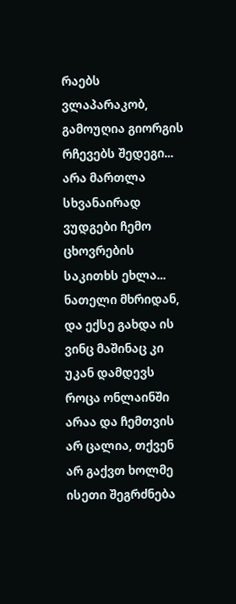რაებს ვლაპარაკობ, გამოუღია გიორგის რჩევებს შედეგი... არა მართლა სხვანაირად ვუდგები ჩემო ცხოვრების საკითხს ეხლა... ნათელი მხრიდან, და ექსე გახდა ის ვინც მაშინაც კი უკან დამდევს როცა ონლაინში არაა და ჩემთვის არ ცალია, თქვენ არ გაქვთ ხოლმე ისეთი შეგრძნება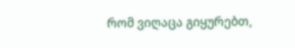რომ ვიღაცა გიყურებთ,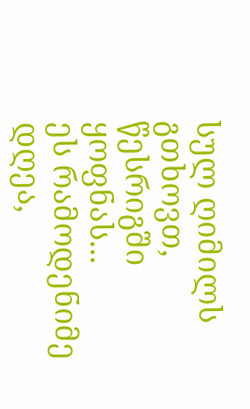სულ ღიმილს გთხოვთ, წესრიგში ყოფნას...
ეს რამოდენიმე დღეა,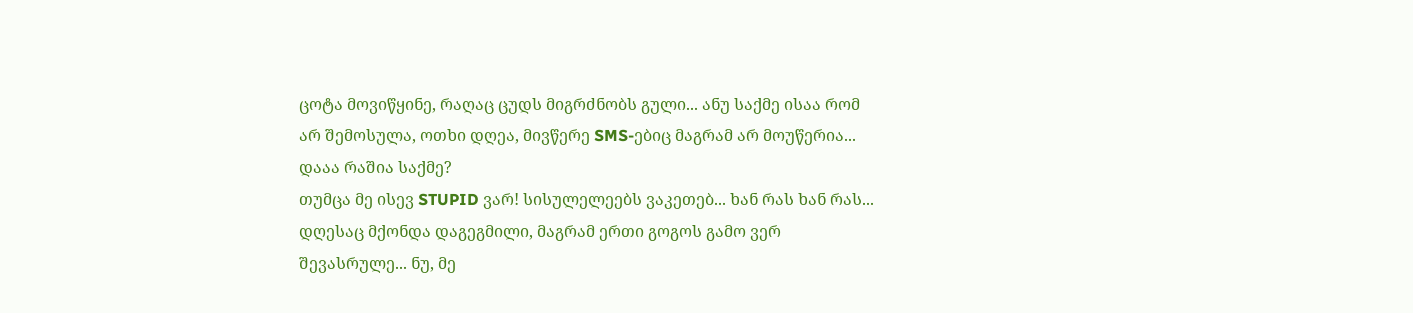ცოტა მოვიწყინე, რაღაც ცუდს მიგრძნობს გული... ანუ საქმე ისაა რომ არ შემოსულა, ოთხი დღეა, მივწერე SMS-ებიც მაგრამ არ მოუწერია... დააა რაშია საქმე?
თუმცა მე ისევ STUPID ვარ! სისულელეებს ვაკეთებ... ხან რას ხან რას... დღესაც მქონდა დაგეგმილი, მაგრამ ერთი გოგოს გამო ვერ შევასრულე... ნუ, მე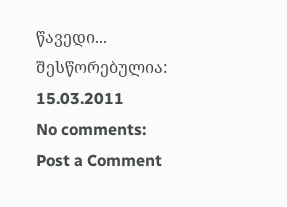წავედი...
შესწორებულია: 15.03.2011
No comments:
Post a Comment